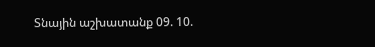Տնային աշխատանք 09. 10.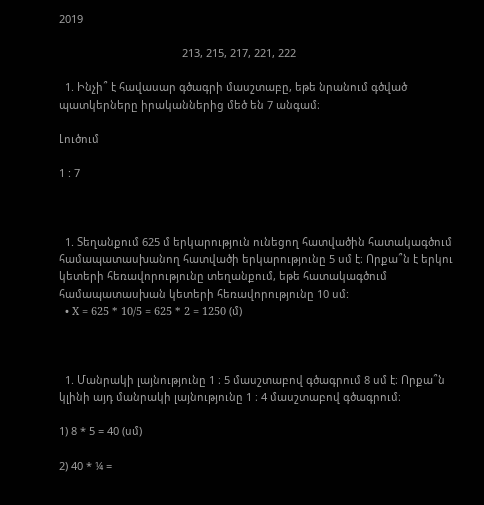2019

                                         213, 215, 217, 221, 222

  1. Ինչի՞ է հավասար գծագրի մասշտաբը, եթե նրանում գծված պատկերները իրականներից մեծ են 7 անգամ։

Լուծում

1 : 7



  1. Տեղանքում 625 մ երկարություն ունեցող հատվածին հատակագծում համապատասխանող հատվածի երկարությունը 5 սմ է։ Որքա՞ն է երկու կետերի հեռավորությունը տեղանքում, եթե հատակագծում համապատասխան կետերի հեռավորությունը 10 սմ:
  • X = 625 * 10/5 = 625 * 2 = 1250 (մ)



  1. Մանրակի լայնությունը 1 ։ 5 մասշտաբով գծագրում 8 սմ է։ Որքա՞ն կլինի այդ մանրակի լայնությունը 1 ։ 4 մասշտաբով գծագրում։

1) 8 * 5 = 40 (սմ)

2) 40 * ¼ =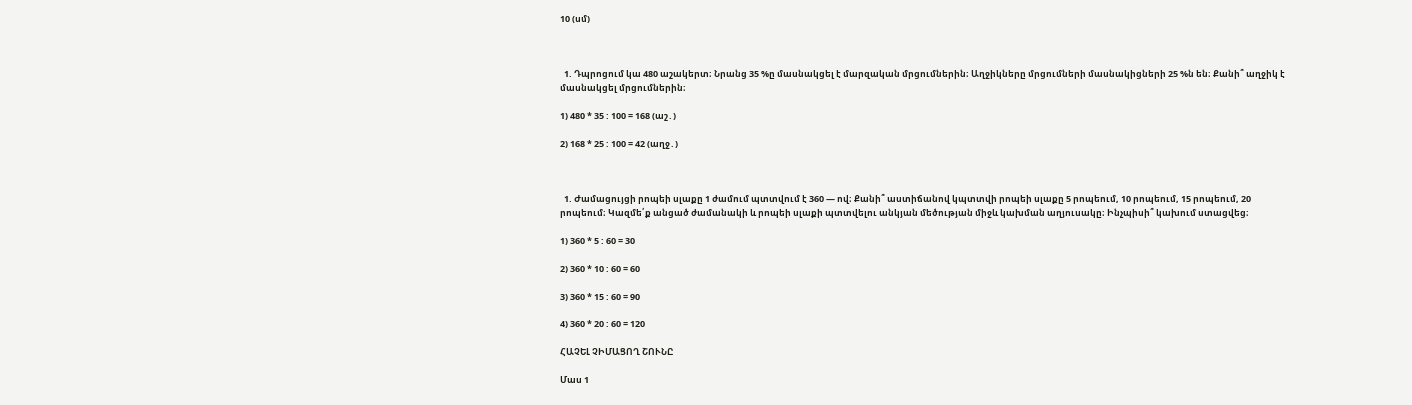10 (սմ)



  1. Դպրոցում կա 480 աշակերտ։ Նրանց 35 %ը մասնակցել է մարզական մրցումներին։ Աղջիկները մրցումների մասնակիցների 25 %ն են։ Քանի՞ աղջիկ է մասնակցել մրցումներին։

1) 480 * 35 : 100 = 168 (աշ․)

2) 168 * 25 : 100 = 42 (աղջ․)



  1. Ժամացույցի րոպեի սլաքը 1 ժամում պտտվում է 360 — ով։ Քանի՞ աստիճանով կպտտվի րոպեի սլաքը 5 րոպեում, 10 րոպեում, 15 րոպեում, 20 րոպեում։ Կազմե՛ք անցած ժամանակի և րոպեի սլաքի պտտվելու անկյան մեծության միջև կախման աղյուսակը։ Ինչպիսի՞ կախում ստացվեց։

1) 360 * 5 : 60 = 30

2) 360 * 10 : 60 = 60

3) 360 * 15 : 60 = 90

4) 360 * 20 : 60 = 120

ՀԱՉԵԼ ՉԻՄԱՑՈՂ ՇՈՒՆԸ

Մաս 1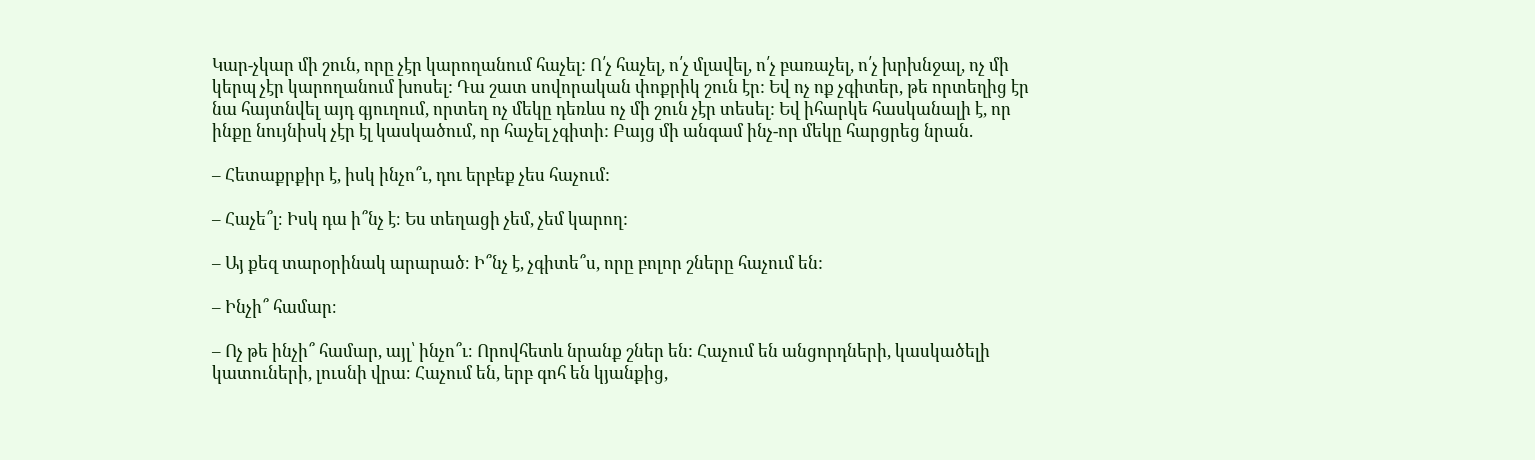Կար-չկար մի շուն, որը չէր կարողանում հաչել: Ո՛չ հաչել, ո՛չ մլավել, ո՛չ բառաչել, ո՛չ խրխնջալ, ոչ մի կերպ չէր կարողանում խոսել: Դա շատ սովորական փոքրիկ շուն էր: Եվ ոչ ոք չգիտեր, թե որտեղից էր նա հայտնվել այդ գյուղում, որտեղ ոչ մեկը դեռևս ոչ մի շուն չէր տեսել: Եվ իհարկե հասկանալի է, որ ինքը նույնիսկ չէր էլ կասկածում, որ հաչել չգիտի: Բայց մի անգամ ինչ-որ մեկը հարցրեց նրան.

– Հետաքրքիր է, իսկ ինչո՞ւ, դու երբեք չես հաչում:

– Հաչե՞լ։ Իսկ դա ի՞նչ է։ Ես տեղացի չեմ, չեմ կարող:

– Այ քեզ տարօրինակ արարած։ Ի՞նչ է, չգիտե՞ս, որը բոլոր շները հաչում են:

– Ինչի՞ համար։

– Ոչ թե ինչի՞ համար, այլ՝ ինչո՞ւ։ Որովհետև նրանք շներ են: Հաչում են անցորդների, կասկածելի կատուների, լուսնի վրա։ Հաչում են, երբ գոհ են կյանքից,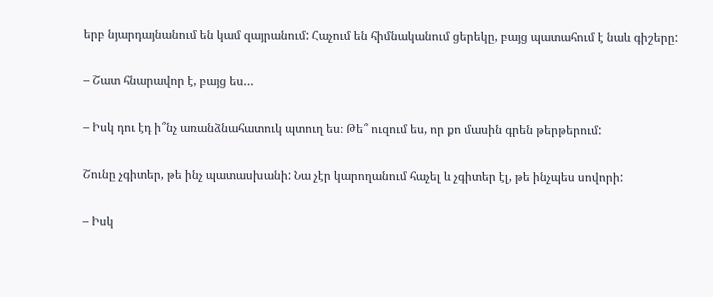երբ նյարդայնանում են կամ զայրանում: Հաչում են հիմնականում ցերեկը, բայց պատահում է նաև գիշերը:

– Շատ հնարավոր է, բայց ես…

– Իսկ դու էդ ի՞նչ առանձնահատուկ պտուղ ես։ Թե՞ ուզում ես, որ քո մասին գրեն թերթերում:

Շունը չգիտեր, թե ինչ պատասխանի: Նա չէր կարողանում հաչել և չգիտեր էլ, թե ինչպես սովորի:

– Իսկ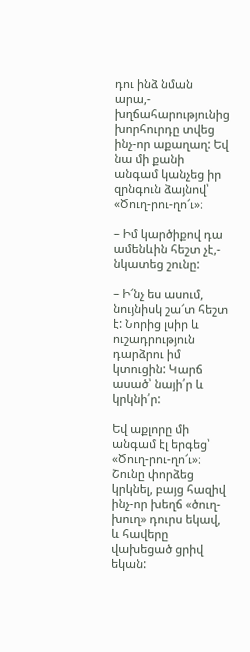դու ինձ նման արա,- խղճահարությունից խորհուրդը տվեց ինչ-որ աքաղաղ: Եվ նա մի քանի անգամ կանչեց իր զրնգուն ձայնով՝ «Ծուղ-րու-ղո՜ւ»։

– Իմ կարծիքով դա ամենևին հեշտ չէ,- նկատեց շունը:

– Ի՜նչ ես ասում, նույնիսկ շա՜տ հեշտ է: Նորից լսիր և ուշադրություն դարձրու իմ կտուցին: Կարճ ասած՝ նայի՛ր և կրկնի՛ր:

Եվ աքլորը մի անգամ էլ երգեց՝ «Ծուղ-րու-ղո՜ւ»։ Շունը փորձեց կրկնել, բայց հազիվ ինչ-որ խեղճ «ծուղ-խուղ» դուրս եկավ, և հավերը վախեցած ցրիվ եկան: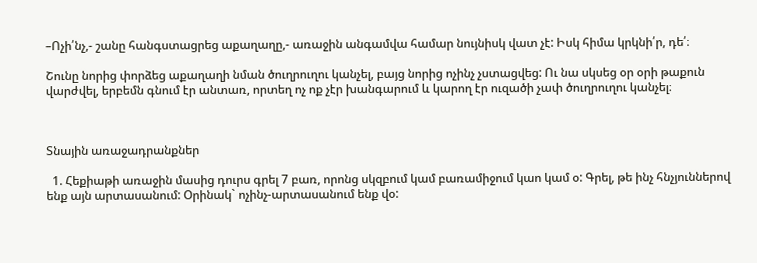–Ոչի՛նչ,- շանը հանգստացրեց աքաղաղը,- առաջին անգամվա համար նույնիսկ վատ չէ: Իսկ հիմա կրկնի՛ր, դե՛։

Շունը նորից փորձեց աքաղաղի նման ծուղրուղու կանչել, բայց նորից ոչինչ չստացվեց: Ու նա սկսեց օր օրի թաքուն վարժվել, երբեմն գնում էր անտառ, որտեղ ոչ ոք չէր խանգարում և կարող էր ուզածի չափ ծուղրուղու կանչել։



Տնային առաջադրանքներ

  1. Հեքիաթի առաջին մասից դուրս գրել 7 բառ, որոնց սկզբում կամ բառամիջում կաո կամ օ: Գրել, թե ինչ հնչյուններով ենք այն արտասանում: Օրինակ` ոչինչ-արտասանում ենք վօ: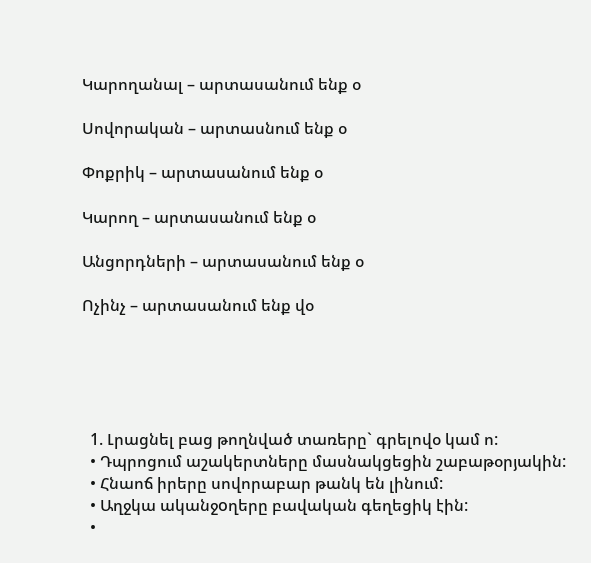Կարողանալ – արտասանում ենք օ

Սովորական – արտասնում ենք օ

Փոքրիկ – արտասանում ենք օ

Կարող – արտասանում ենք օ

Անցորդների – արտասանում ենք օ

Ոչինչ – արտասանում ենք վօ





  1. Լրացնել բաց թողնված տառերը` գրելովօ կամ ո:
  • Դպրոցում աշակերտները մասնակցեցին շաբաթօրյակին:
  • Հնաոճ իրերը սովորաբար թանկ են լինում:
  • Աղջկա ականջoղերը բավական գեղեցիկ էին:
  •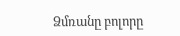Ձմռանը բոլորը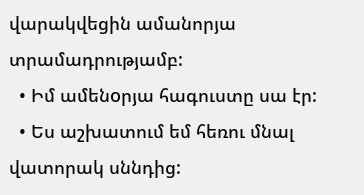վարակվեցին ամանորյա տրամադրությամբ:
  • Իմ ամենoրյա հագուստը սա էր:
  • Ես աշխատում եմ հեռու մնալ վատորակ սննդից: